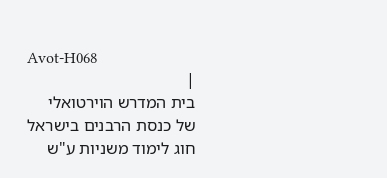Avot-H068
|
בית המדרש הוירטואלי
של כנסת הרבנים בישראל
חוג לימוד משניות ע"ש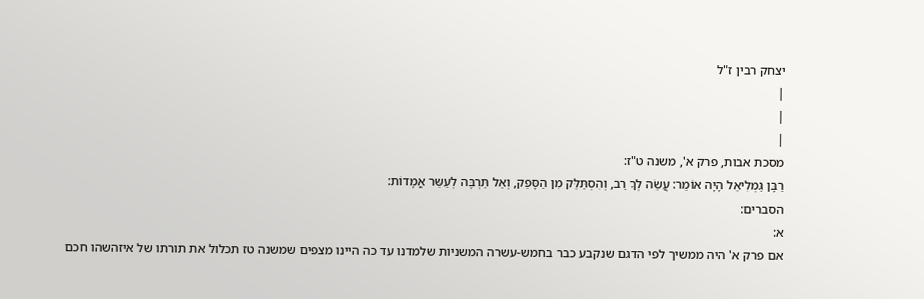יצחק רבין ז"ל
|
|
|
מסכת אבות, פרק א', משנה ט"ז:
רַבָּן גַּמְלִיאֵל הָיָה אוֹמֵר: עֲשֵׂה לְךָ רַב, וְהִסְתַּלֵּק מִן הַסָּפֵק, וְאַל תַּרְבֶּה לְעַשֵּר אֳמָדוֹת:
הסברים:
א:
אם פרק א' היה ממשיך לפי הדגם שנקבע כבר בחמש-עשרה המשניות שלמדנו עד כה היינו מצפים שמשנה טז תכלול את תורתו של איזהשהו חכם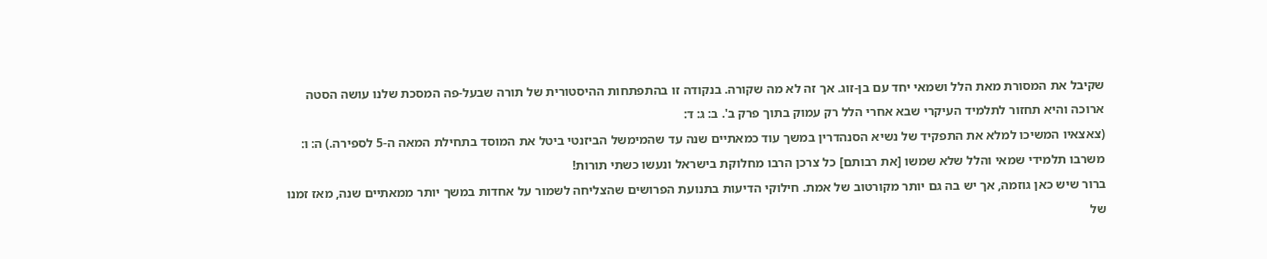שקיבל את המסורת מאת הלל ושמאי יחד עם בן-זוג. אך זה לא מה שקורה. בנקודה זו בהתפתחות ההיסטורית של תורה שבעל-פה המסכת שלנו עושה הסטה ארוכה והיא תחזור לתלמיד העיקרי שבא אחרי הלל רק עמוק בתוך פרק ב'. ב: ג: ד:
(צאצאיו המשיכו למלא את התפקיד של נשיא הסנהדרין במשך עוד כמאתיים שנה עד שהמימשל הביזנטי ביטל את המוסד בתחילת המאה ה-5 לספירה.) ה: ו:
משרבו תלמידי שמאי והלל שלא שמשו [את רבותם] כל צרכן הרבו מחלוקת בישראל ונעשו כשתי תורות!
ברור שיש כאן גוזמה, אך יש בה גם יותר מקורטוב של אמת. חילוקי הדיעות בתנועת הפרושים שהצליחה לשמור על אחדות במשך יותר ממאתיים שנה, מאז זמנו של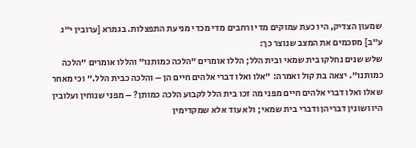שמעון הצדיק, היו כעת עמוקים מדי ורחבים מדי מכדי מניעת התפצלות. בגמרא [ערובין י"ג ע"ב] מסכמים את המצב שנוצר כך:
שלש שנים נחלקו בית שמאי ובית הלל; הללו אומרים "הלכה כמותנו" והללו אומרים "הלכה כמותנו". יצאה בת קול ואמרה: "אלו ואלו דברי אלהים חיים הן – והלכה כבית הלל." וכי מאחר שאלו ואלו דברי אלהים חיים מפני מה זכו בית הלל לקבוע הלכה כמותן? – מפני שנוחין ועלובין היו ושונין דבריהן ודברי בית שמאי; ולא עוד אלא שמקדימין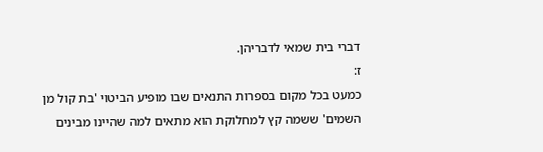דברי בית שמאי לדבריהן.
ז:
כמעט בכל מקום בספרות התנאים שבו מופיע הביטוי 'בת קול מן השמים' ששמה קץ למחלוקת הוא מתאים למה שהיינו מבינים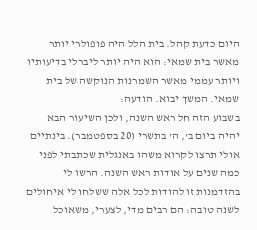היום כדעת קהל. בית הלל היה פופולרי יותר מאשר בית שמאי: הוא היה יותר ליברלי בדיעותיו ויותר עממי מאשר השמרנות הנוקשה של בית שמאי. המשך יבוא. הודעה:
בשבוע הזה חל ראש השנה, ולכן השיעור הבא יהיה ביום ב', ה' בתשרי (20 בספטמבר). בינתיים אולי תרצו לקרוא משהו באנגלית שכתבתי לפני כמה שנים על אודות ראש השנה. הרשו לי בהזדמנות זו להודות לכל אלה ששלחו לי איחולים לשנה טובה: הם רבים מדי, לצערי, משאוכל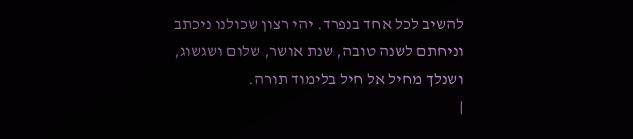להשיב לכל אחד בנפרד. יהי רצון שכולנו ניכתב וניחתם לשנה טובה, שנת אושר, שלום ושגשוג, ושנלך מחיל אל חיל בלימוד תורה.
|